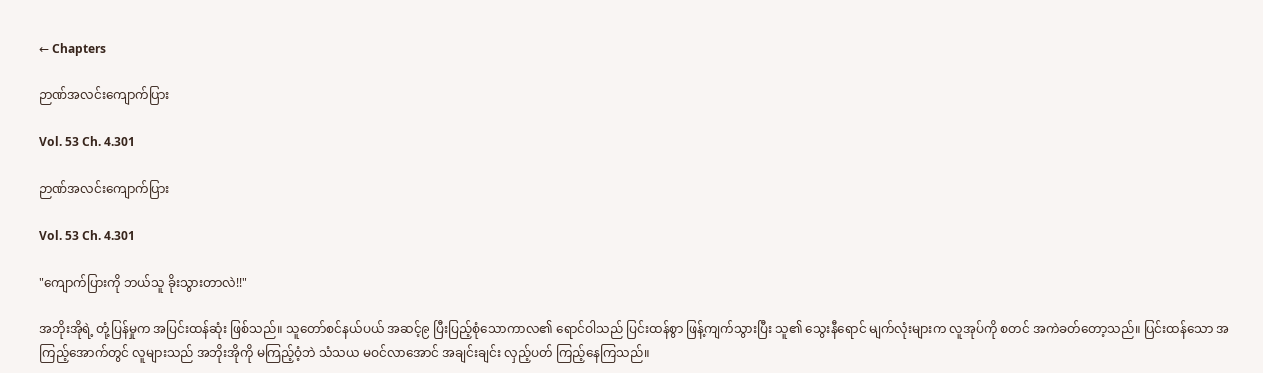← Chapters

ဉာဏ်အလင်းကျောက်ပြား

Vol. 53 Ch. 4.301

ဉာဏ်အလင်းကျောက်ပြား

Vol. 53 Ch. 4.301

"ကျောက်ပြားကို ဘယ်သူ ခိုးသွားတာလဲ!!"

အဘိုးအိုရဲ့ တုံ့ပြန်မှုက အပြင်းထန်ဆုံး ဖြစ်သည်။ သူတော်စင်နယ်ပယ် အဆင့်၉ ပြီးပြည့်စုံသောကာလ၏ ရောင်ဝါသည် ပြင်းထန်စွာ ဖြန့်ကျက်သွားပြီး သူ၏ သွေးနီရောင် မျက်လုံးများက လူအုပ်ကို စတင် အကဲခတ်တော့သည်။ ပြင်းထန်သော အကြည့်အောက်တွင် လူများသည် အဘိုးအိုကို မကြည့်ဝံ့ဘဲ သံသယ မဝင်လာအောင် အချင်းချင်း လှည့်ပတ် ကြည့်နေကြသည်။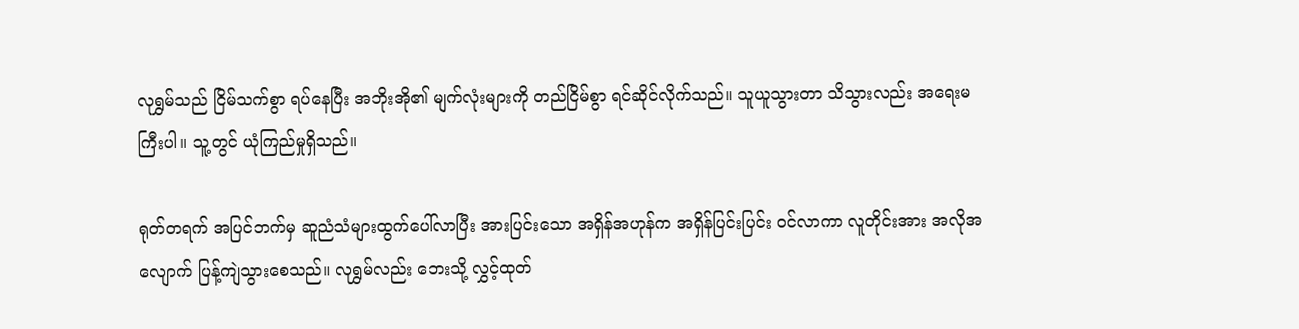လုရွှမ်သည် ငြိမ်သက်စွာ ရပ်နေပြီး အဘိုးအို၏ မျက်လုံးများကို တည်ငြိမ်စွာ ရင်ဆိုင်လိုက်သည်။ သူယူသွားတာ သိသွားလည်း အရေးမကြီးပါ။ သူ့တွင် ယုံကြည်မှုရှိသည်။

ရုတ်တရက် အပြင်ဘက်မှ ဆူညံသံများထွက်ပေါ်လာပြီး အားပြင်းသော အရှိန်အဟုန်က အရှိန်ပြင်းပြင်း ဝင်လာကာ လူတိုင်းအား အလိုအလျောက် ပြန့်ကျဲသွားစေသည်။ လုရွှမ်လည်း ဘေးသို့ လွှင့်ထုတ်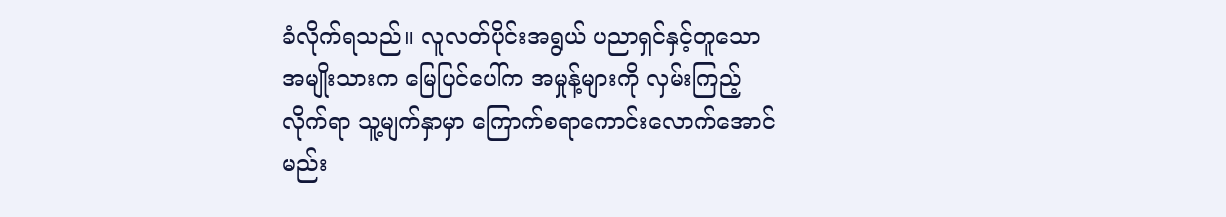ခံလိုက်ရသည်။ လူလတ်ပိုင်းအရွယ် ပညာရှင်နှင့်တူသော အမျိုးသားက မြေပြင်ပေါ်က အမှုန့်များကို လှမ်းကြည့်လိုက်ရာ သူ့မျက်နှာမှာ ကြောက်စရာကောင်းလောက်အောင် မည်း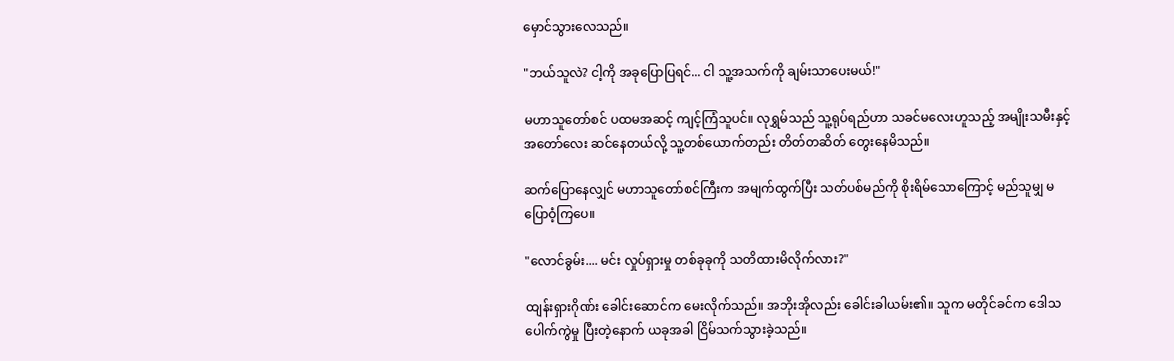မှောင်သွားလေသည်။

"ဘယ်သူလဲ? ငါ့ကို အခုပြောပြရင်... ငါ သူ့အသက်ကို ချမ်းသာပေးမယ်!"

မဟာသူတော်စင် ပထမအဆင့် ကျင့်ကြံသူပင်။ လုရွှမ်သည် သူ့ရုပ်ရည်ဟာ သခင်မလေးဟူသည့် အမျိုးသမီးနှင့် အတော်လေး ဆင်နေတယ်လို့ သူ့တစ်ယောက်တည်း တိတ်တဆိတ် တွေးနေမိသည်။

ဆက်ပြောနေလျှင် မဟာသူတော်စင်ကြီးက အမျက်ထွက်ပြီး သတ်ပစ်မည်ကို စိုးရိမ်သောကြောင့် မည်သူမျှ မပြောဝံ့ကြပေ။

"လောင်ခွမ်း.... မင်း လှုပ်ရှားမှု တစ်ခုခုကို သတိထားမိလိုက်လား?"

ထျန်းရှားဂိုဏ်း ခေါင်းဆောင်က မေးလိုက်သည်။ အဘိုးအိုလည်း ခေါင်းခါယမ်း၏။ သူက မတိုင်ခင်က ဒေါသပေါက်ကွဲမှု ပြီးတဲ့နောက် ယခုအခါ ငြိမ်သက်သွားခဲ့သည်။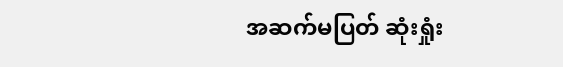အဆက်မပြတ် ဆုံးရှုံး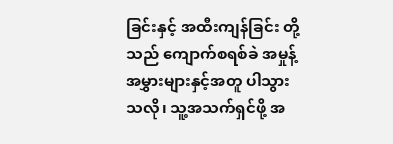ခြင်းနှင့် အထီးကျန်ခြင်း တို့သည် ကျောက်စရစ်ခဲ အမှုန့်အမွှားများနှင့်အတူ ပါသွားသလို၊ သူ့အသက်ရှင်ဖို့ အ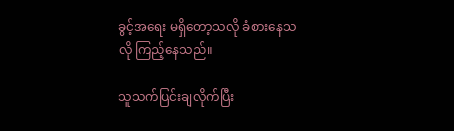ခွင့်အရေး မရှိတော့သလို ခံစားနေသလို ကြည့်နေသည်။

သူသက်ပြင်းချလိုက်ပြီး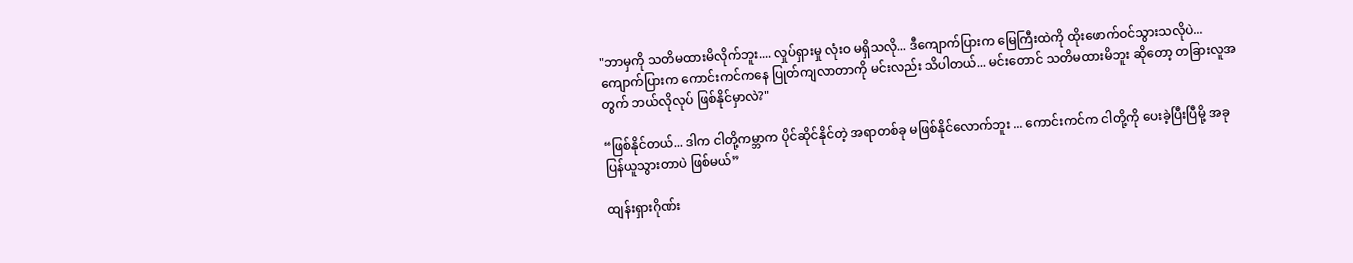"ဘာမှကို သတိမထားမိလိုက်ဘူး.... လှုပ်ရှားမှု လုံးဝ မရှိသလို... ဒီကျောက်ပြားက မြေကြီးထဲကို ထိုးဖောက်ဝင်သွားသလိုပဲ... ကျောက်ပြားက ကောင်းကင်ကနေ ပြုတ်ကျလာတာကို မင်းလည်း သိပါတယ်... မင်းတောင် သတိမထားမိဘူး ဆိုတော့ တခြားလူအတွက် ဘယ်လိုလုပ် ဖြစ်နိုင်မှာလဲ?"

“ဖြစ်နိုင်တယ်... ဒါက ငါတို့ကမ္ဘာက ပိုင်ဆိုင်နိုင်တဲ့ အရာတစ်ခု မဖြစ်နိုင်လောက်ဘူး ... ကောင်းကင်က ငါတို့ကို ပေးခဲ့ပြီးပြီမို့ အခု ပြန်ယူသွားတာပဲ ဖြစ်မယ်”

ထျန်းရှားဂိုဏ်း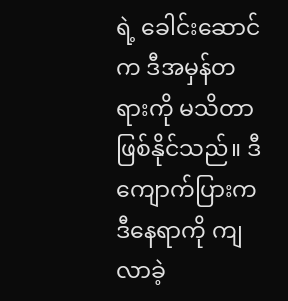ရဲ့ ခေါင်းဆောင်က ဒီအမှန်တရားကို မသိတာ ဖြစ်နိုင်သည်။ ဒီကျောက်ပြားက ဒီနေရာကို ကျလာခဲ့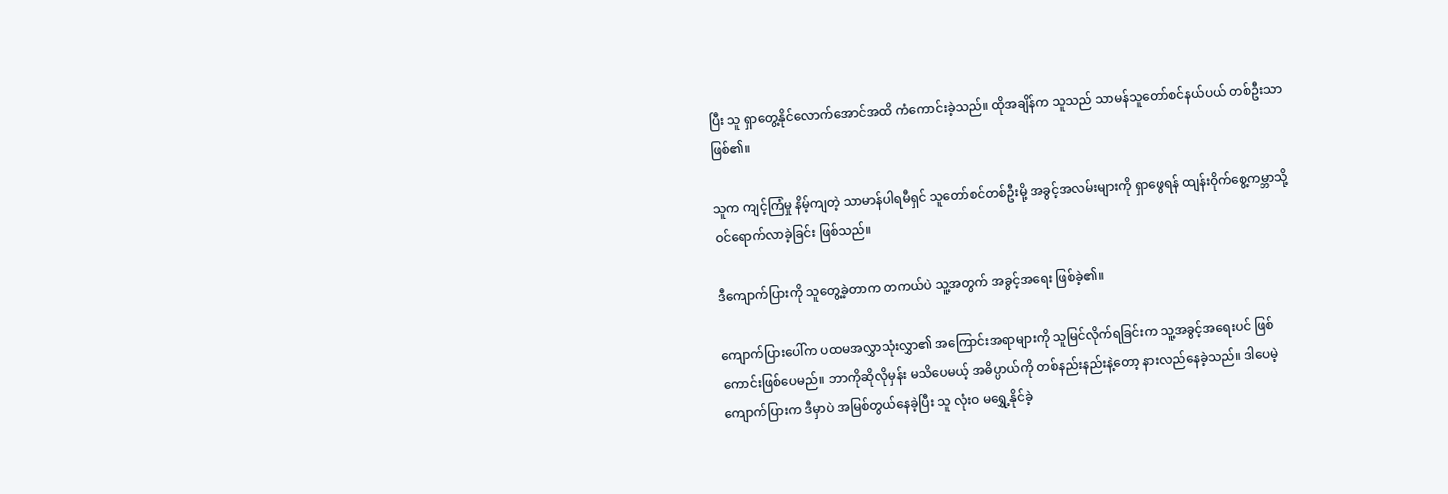ပြီး သူ ရှာတွေ့နိုင်လောက်အောင်အထိ ကံကောင်းခဲ့သည်။ ထိုအချိန်က သူသည် သာမန်သူတော်စင်နယ်ပယ် တစ်ဦးသာဖြစ်၏။

သူက ကျင့်ကြံမှု နိမ့်ကျတဲ့ သာမာန်ပါရမီရှင် သူတော်စင်တစ်ဦးမို့ အခွင့်အလမ်းများကို ရှာဖွေရန် ထျန်းဝိုက်စွေ့ကမ္ဘာသို့ ဝင်ရောက်လာခဲ့ခြင်း ဖြစ်သည်။

ဒီကျောက်ပြားကို သူတွေ့ခဲ့တာက တကယ်ပဲ သူ့အတွက် အခွင့်အရေး ဖြစ်ခဲ့၏။

ကျောက်ပြားပေါ်က ပထမအလွှာသုံးလွှာ၏ အကြောင်းအရာများကို သူမြင်လိုက်ရခြင်းက သူ့အခွင့်အရေးပင် ဖြစ်ကောင်းဖြစ်ပေမည်။ ဘာကိုဆိုလိုမှန်း မသိပေမယ့် အဓိပ္ပာယ်ကို တစ်နည်းနည်းနဲ့တော့ နားလည်နေခဲ့သည်။ ဒါပေမဲ့ ကျောက်ပြားက ဒီမှာပဲ အမြစ်တွယ်နေခဲ့ပြီး သူ လုံးဝ မရွှေ့နိုင်ခဲ့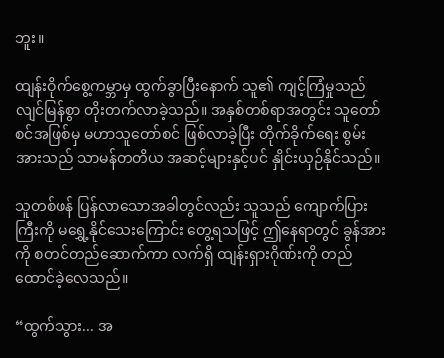ဘူး။

ထျန်းဝိုက်စွေ့ကမ္ဘာမှ ထွက်ခွာပြီးနောက် သူ၏ ကျင့်ကြံမှုသည် လျင်မြန်စွာ တိုးတက်လာခဲ့သည်။ အနှစ်တစ်ရာအတွင်း သူတော်စင်အဖြစ်မှ မဟာသူတော်စင် ဖြစ်လာခဲ့ပြီး တိုက်ခိုက်ရေး စွမ်းအားသည် သာမန်တတိယ အဆင့်များနှင့်ပင် နှိုင်းယှဉ်နိုင်သည်။

သူတစ်ဖန် ပြန်လာသောအခါတွင်လည်း သူသည် ကျောက်ပြားကြီးကို မရွှေ့နိုင်သေးကြောင်း တွေ့ရသဖြင့် ဤနေရာတွင် ခွန်အားကို စတင်တည်ဆောက်ကာ လက်ရှိ ထျန်းရှားဂိုဏ်းကို တည်ထောင်ခဲ့လေသည်။

“ထွက်သွား... အ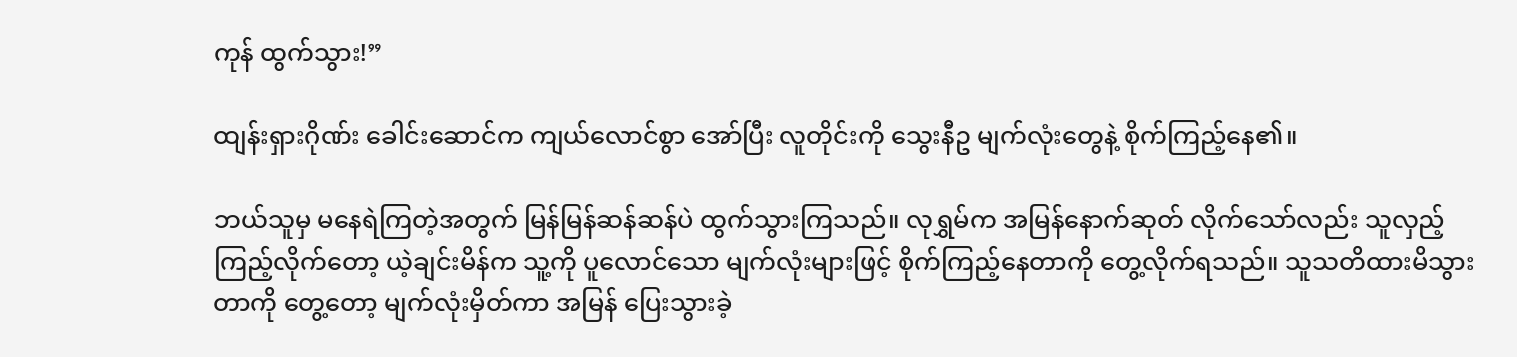ကုန် ထွက်သွား!”

ထျန်းရှားဂိုဏ်း ခေါင်းဆောင်က ကျယ်လောင်စွာ အော်ပြီး လူတိုင်းကို သွေးနီဥ မျက်လုံးတွေနဲ့ စိုက်ကြည့်နေ၏။

ဘယ်သူမှ မနေရဲကြတဲ့အတွက် မြန်မြန်ဆန်ဆန်ပဲ ထွက်သွားကြသည်။ လုရွှမ်က အမြန်နောက်ဆုတ် လိုက်သော်လည်း သူလှည့်ကြည့်လိုက်တော့ ယဲ့ချင်းမိန်က သူ့ကို ပူလောင်သော မျက်လုံးများဖြင့် စိုက်ကြည့်နေတာကို တွေ့လိုက်ရသည်။ သူသတိထားမိသွားတာကို တွေ့တော့ မျက်လုံးမှိတ်ကာ အမြန် ပြေးသွားခဲ့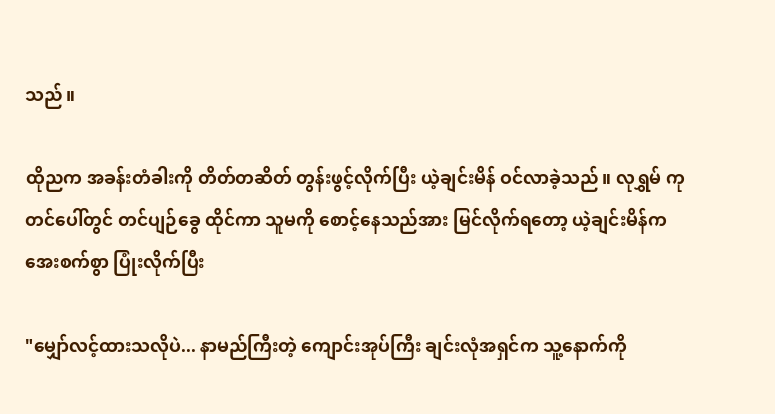သည်။

ထိုညက အခန်းတံခါးကို တိတ်တဆိတ် တွန်းဖွင့်လိုက်ပြီး ယဲ့ချင်းမိန် ဝင်လာခဲ့သည်။ လုရွှမ် ကုတင်ပေါ်တွင် တင်ပျဉ်ခွေ ထိုင်ကာ သူမကို စောင့်နေသည်အား မြင်လိုက်ရတော့ ယဲ့ချင်းမိန်က အေးစက်စွာ ပြုံးလိုက်ပြီး

"မျှော်လင့်ထားသလိုပဲ... နာမည်ကြီးတဲ့ ကျောင်းအုပ်ကြီး ချင်းလုံအရှင်က သူ့နောက်ကို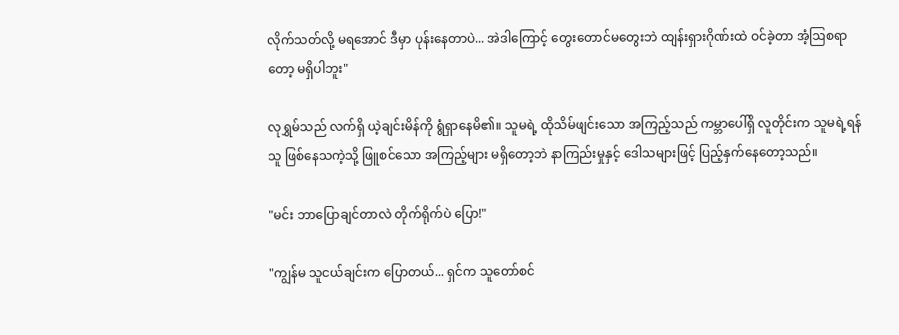လိုက်သတ်လို့ မရအောင် ဒီမှာ ပုန်းနေတာပဲ... အဲဒါကြောင့် တွေးတောင်မတွေးဘဲ ထျန်းရှားဂိုဏ်းထဲ ဝင်ခဲ့တာ အံ့ဩစရာတော့ မရှိပါဘူး"

လုရွှမ်သည် လက်ရှိ ယဲ့ချင်းမိန်ကို ရွံရှာနေမိ၏။ သူမရဲ့ ထိုသိမ်ဖျင်းသော အကြည့်သည် ကမ္ဘာပေါ်ရှိ လူတိုင်းက သူမရဲ့ရန်သူ ဖြစ်နေသကဲ့သို့ ဖြူစင်သော အကြည့်များ မရှိတော့ဘဲ နာကြည်းမှုနှင့် ဒေါသများဖြင့် ပြည့်နှက်နေတော့သည်။

"မင်း ဘာပြောချင်တာလဲ တိုက်ရိုက်ပဲ ပြော!"

"ကျွန်မ သူငယ်ချင်းက ပြောတယ်... ရှင်က သူတော်စင်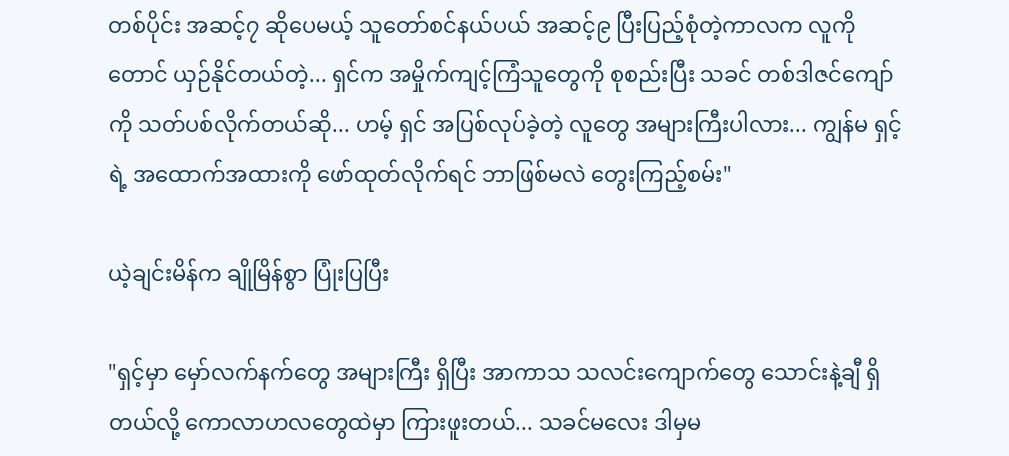တစ်ပိုင်း အဆင့်၇ ဆိုပေမယ့် သူတော်စင်နယ်ပယ် အဆင့်၉ ပြီးပြည့်စုံတဲ့ကာလက လူကိုတောင် ယှဉ်နိုင်တယ်တဲ့... ရှင်က အမှိုက်ကျင့်ကြံသူတွေကို စုစည်းပြီး သခင် တစ်ဒါဇင်ကျော်ကို သတ်ပစ်လိုက်တယ်ဆို... ဟမ့် ရှင် အပြစ်လုပ်ခဲ့တဲ့ လူတွေ အများကြီးပါလား... ကျွန်မ ရှင့်ရဲ့ အထောက်အထားကို ဖော်ထုတ်လိုက်ရင် ဘာဖြစ်မလဲ တွေးကြည့်စမ်း"

ယဲ့ချင်းမိန်က ချိုမြိန်စွာ ပြုံးပြပြီး

"ရှင့်မှာ မှော်လက်နက်တွေ အများကြီး ရှိပြီး အာကာသ သလင်းကျောက်တွေ သောင်းနဲ့ချီ ရှိတယ်လို့ ကောလာဟလတွေထဲမှာ ကြားဖူးတယ်... သခင်မလေး ဒါမှမ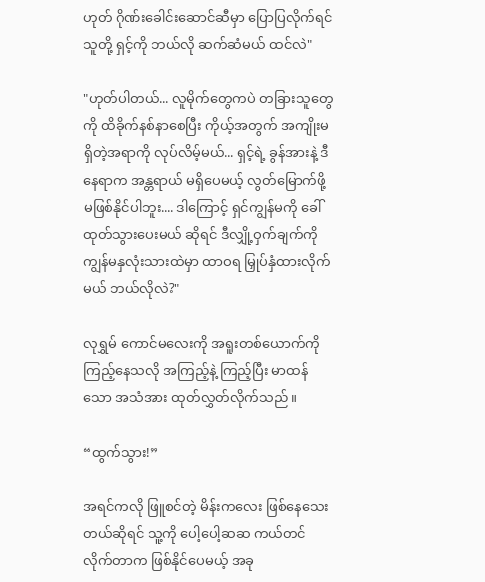ဟုတ် ဂိုဏ်းခေါင်းဆောင်ဆီမှာ ပြောပြလိုက်ရင် သူတို့ ရှင့်ကို ဘယ်လို ဆက်ဆံမယ် ထင်လဲ"

"ဟုတ်ပါတယ်... လူမိုက်တွေကပဲ တခြားသူတွေကို ထိခိုက်နစ်နာစေပြီး ကိုယ့်အတွက် အကျိုးမရှိတဲ့အရာကို လုပ်လိမ့်မယ်... ရှင့်ရဲ့ ခွန်အားနဲ့ ဒီနေရာက အန္တရာယ် မရှိပေမယ့် လွတ်မြောက်ဖို့ မဖြစ်နိုင်ပါဘူး.... ဒါကြောင့် ရှင်ကျွန်မကို ခေါ်ထုတ်သွားပေးမယ် ဆိုရင် ဒီလျှို့ဝှက်ချက်ကို ကျွန်မနှလုံးသားထဲမှာ ထာဝရ မြှုပ်နှံထားလိုက်မယ် ဘယ်လိုလဲ?"

လုရွှမ် ကောင်မလေးကို အရူးတစ်ယောက်ကို ကြည့်နေသလို အကြည့်နဲ့ ကြည့်ပြီး မာထန်သော အသံအား ထုတ်လွှတ်လိုက်သည်။

“ထွက်သွား!”

အရင်ကလို ဖြူစင်တဲ့ မိန်းကလေး ဖြစ်နေသေးတယ်ဆိုရင် သူ့ကို ပေါ့ပေါ့ဆဆ ကယ်တင်လိုက်တာက ဖြစ်နိုင်ပေမယ့် အခု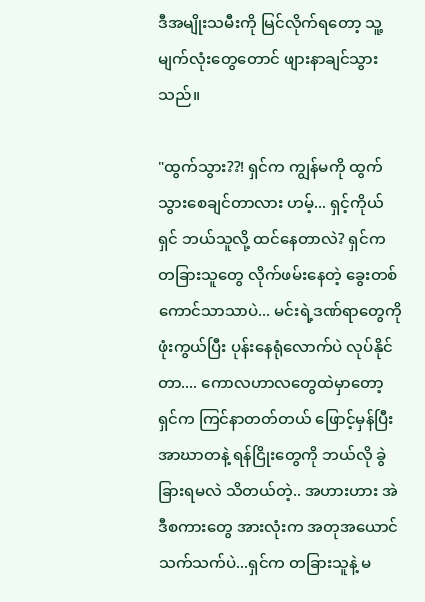ဒီအမျိုးသမီးကို မြင်လိုက်ရတော့ သူ့မျက်လုံးတွေတောင် ဖျားနာချင်သွားသည်။

"ထွက်သွား??! ရှင်က ကျွန်မကို ထွက်သွားစေချင်တာလား ဟမ့်... ရှင့်ကိုယ်ရှင် ဘယ်သူလို့ ထင်နေတာလဲ? ရှင်က တခြားသူတွေ လိုက်ဖမ်းနေတဲ့ ခွေးတစ်ကောင်သာသာပဲ... မင်းရဲ့ဒဏ်ရာတွေကို ဖုံးကွယ်ပြီး ပုန်းနေရုံလောက်ပဲ လုပ်နိုင်တာ.... ကောလဟာလတွေထဲမှာတော့ ရှင်က ကြင်နာတတ်တယ် ဖြောင့်မှန်ပြီး အာဃာတနဲ့ ရန်ငြိုးတွေကို ဘယ်လို ခွဲခြားရမလဲ သိတယ်တဲ့.. အဟားဟား အဲဒီစကားတွေ အားလုံးက အတုအယောင်သက်သက်ပဲ...ရှင်က တခြားသူနဲ့ မ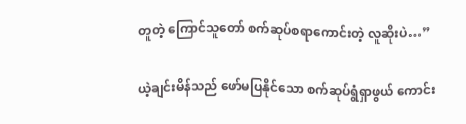တူတဲ့ ကြောင်သူတော် စက်ဆုပ်စရာကောင်းတဲ့ လူဆိုးပဲ…”

ယဲ့ချင်းမိန်သည် ဖော်မပြနိုင်သော စက်ဆုပ်ရွံရှာဖွယ် ကောင်း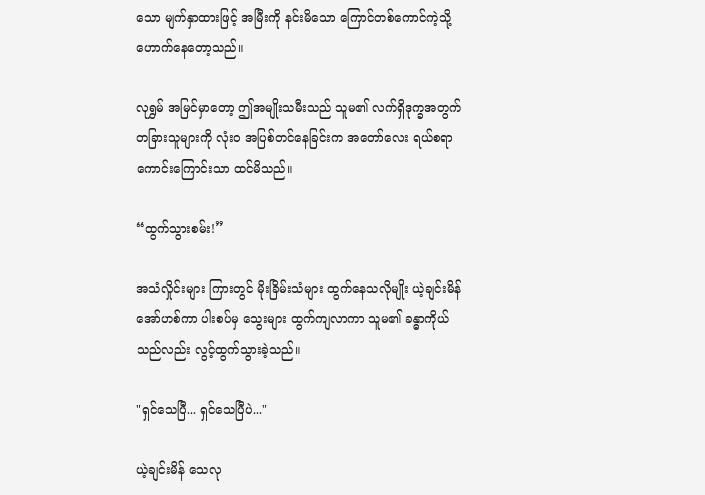သော မျက်နှာထားဖြင့် အမြီးကို နင်းမိသော ကြောင်တစ်ကောင်ကဲ့သို့ ဟောက်နေတော့သည်။

လုရွှမ် အမြင်မှာတော့ ဤအမျိုးသမီးသည် သူမ၏ လက်ရှိဒုက္ခအတွက် တခြားသူများကို လုံးဝ အပြစ်တင်နေခြင်းက အတော်လေး ရယ်စရာ ကောင်းကြောင်းသာ ထင်မိသည်။

“ထွက်သွားစမ်း!”

အသံလှိုင်းများ ကြားတွင် မိုးခြိမ်းသံများ ထွက်နေသလိုမျိုး ယဲ့ချင်းမိန် အော်ဟစ်ကာ ပါးစပ်မှ သွေးများ ထွက်ကျလာကာ သူမ၏ ခန္ဓာကိုယ်သည်လည်း လွင့်ထွက်သွားခဲ့သည်။

"ရှင်သေပြီ... ရှင်သေပြီပဲ..."

ယဲ့ချင်းမိန် သေလု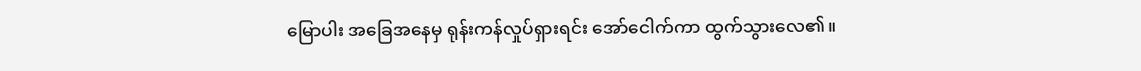မြောပါး အခြေအနေမှ ရုန်းကန်လှုပ်ရှားရင်း အော်ငေါက်ကာ ထွက်သွားလေ၏။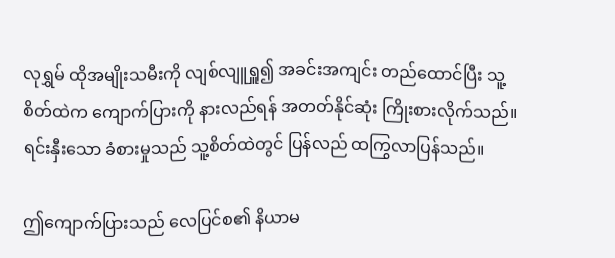လုရွှမ် ထိုအမျိုးသမီးကို လျစ်လျူရှူ၍ အခင်းအကျင်း တည်ထောင်ပြီး သူ့စိတ်ထဲက ကျောက်ပြားကို နားလည်ရန် အတတ်နိုင်ဆုံး ကြိုးစားလိုက်သည်။ ရင်းနှီးသော ခံစားမှုသည် သူ့စိတ်ထဲတွင် ပြန်လည် ထကြွလာပြန်သည်။

ဤကျောက်ပြားသည် လေပြင်စ၏ နိယာမ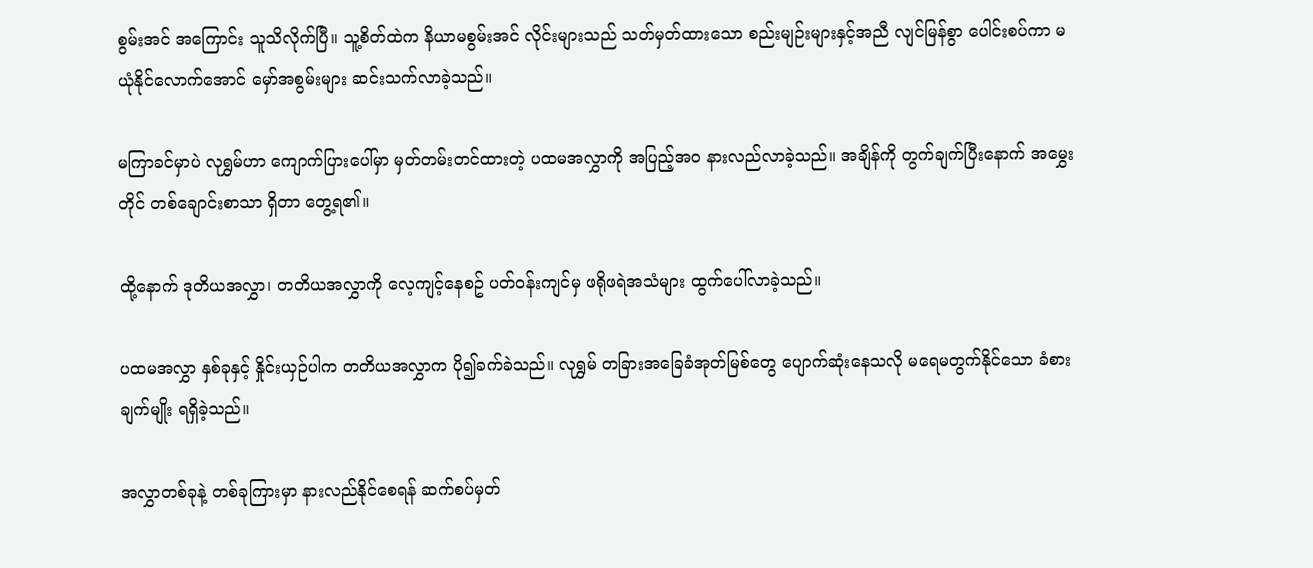စွမ်းအင် အကြောင်း သူသိလိုက်ပြီ။ သူ့စိတ်ထဲက နိယာမစွမ်းအင် လိုင်းများသည် သတ်မှတ်ထားသော စည်းမျဉ်းများနှင့်အညီ လျင်မြန်စွာ ပေါင်းစပ်ကာ မယုံနိုင်လောက်အောင် မှော်အစွမ်းများ ဆင်းသက်လာခဲ့သည်။

မကြာခင်မှာပဲ လုရွှမ်ဟာ ကျောက်ပြားပေါ်မှာ မှတ်တမ်းတင်ထားတဲ့ ပထမအလွှာကို အပြည့်အဝ နားလည်လာခဲ့သည်။ အချိန်ကို တွက်ချက်ပြီးနောက် အမွှေးတိုင် တစ်ချောင်းစာသာ ရှိတာ တွေ့ရ၏။

ထို့နောက် ဒုတိယအလွှာ၊ တတိယအလွှာကို လေ့ကျင့်နေစဥ် ပတ်ဝန်းကျင်မှ ဖရိုဖရဲအသံများ ထွက်ပေါ်လာခဲ့သည်။

ပထမအလွှာ နှစ်ခုနှင့် နှိုင်းယှဉ်ပါက တတိယအလွှာက ပို၍ခက်ခဲသည်။ လုရွှမ် တခြားအခြေခံအုတ်မြစ်တွေ ပျောက်ဆုံးနေသလို မရေမတွက်နိုင်သော ခံစားချက်မျိုး ရရှိခဲ့သည်။

အလွှာတစ်ခုနဲ့ တစ်ခုကြားမှာ နားလည်နိုင်စေရန် ဆက်စပ်မှတ်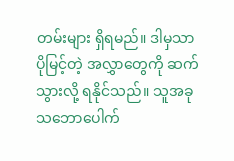တမ်းများ ရှိရမည်။ ဒါမှသာ ပိုမြင့်တဲ့ အလွှာတွေကို ဆက်သွားလို့ ရနိုင်သည်။ သူအခု သဘောပေါက်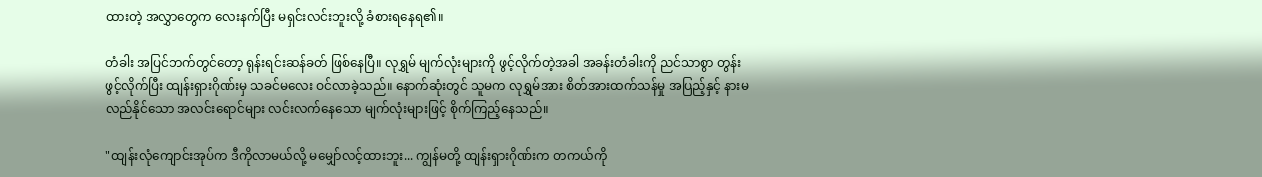ထားတဲ့ အလွှာတွေက လေးနက်ပြီး မရှင်းလင်းဘူးလို့ ခံစားရနေရ၏။

တံခါး အပြင်ဘက်တွင်တော့ ရုန်းရင်းဆန်ခတ် ဖြစ်နေပြီ။ လုရွှမ် မျက်လုံးများကို ဖွင့်လိုက်တဲ့အခါ အခန်းတံခါးကို ညင်သာစွာ တွန်းဖွင့်လိုက်ပြီး ထျန်းရှားဂိုဏ်းမှ သခင်မလေး ဝင်လာခဲ့သည်။ နောက်ဆုံးတွင် သူမက လုရွှမ်အား စိတ်အားထက်သန်မှု အပြည့်နှင့် နားမလည်နိုင်သော အလင်းရောင်များ လင်းလက်နေသော မျက်လုံးများဖြင့် စိုက်ကြည့်နေသည်။

"ထျန်းလုံကျောင်းအုပ်က ဒီကိုလာမယ်လို့ မမျှော်လင့်ထားဘူး... ကျွန်မတို့ ထျန်းရှားဂိုဏ်းက တကယ်ကို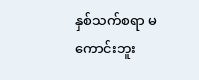နှစ်သက်စရာ မကောင်းဘူး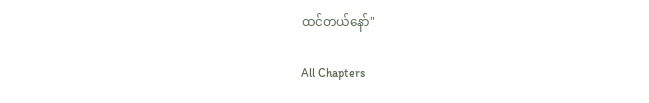ထင်တယ်နော်"

All Chapters